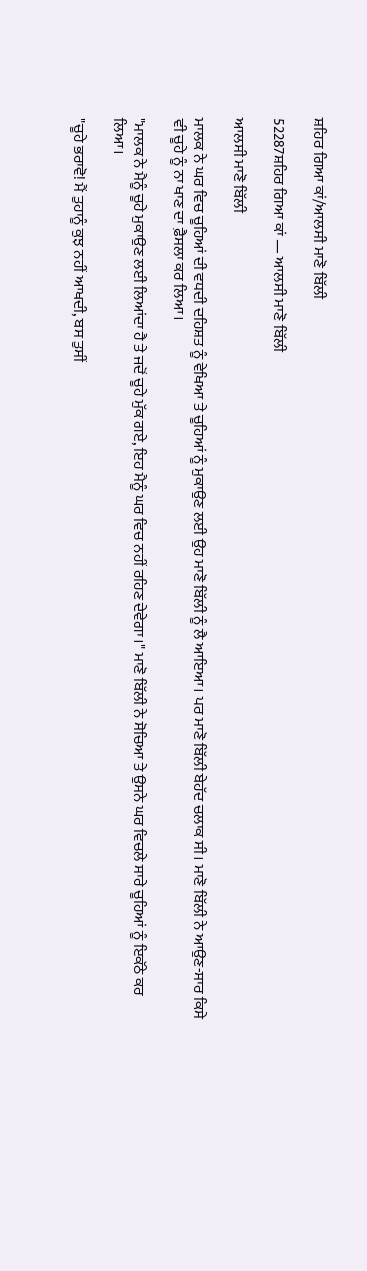ਸ਼ਹਿਰ ਗਿਆ ਕਾਂ/ਆਲਸੀ ਮਾਣੋ ਬਿੱਲੀ

52287ਸ਼ਹਿਰ ਗਿਆ ਕਾਂ — ਆਲਸੀ ਮਾਣੋ ਬਿੱਲੀ

ਆਲਸੀ ਮਾਣੋ ਬਿੱਲੀ

ਮਾਲਕ ਨੇ ਘਰ ਵਿਚ ਚੂਹਿਆਂ ਦੀ ਵਧਦੀ ਦਹਿਸ਼ਤ ਨੂੰ ਵੇਖਿਆ ਤੇ ਚੂਹਿਆਂ ਨੂੰ ਮੁਕਾਉਣ ਲਈ ਉਹ ਮਾਣੋ ਬਿੱਲੀ ਨੂੰ ਲੈ ਆਇਆ। ਪਰ ਮਾਣੋ ਬਿੱਲੀ ਬੇਹੱਦ ਚਲਾਕ ਸੀ। ਮਾਣੋ ਬਿੱਲੀ ਨੇ ਆਉਣ-ਸਾਰ ਕਿਸੇ ਵੀ ਚੂਹੇ ਨੂੰ ਨਾ ਖਾਣ ਦਾ ਫ਼ੈਸਲਾ ਕਰ ਲਿਆ।

"ਮਾਲਕ ਨੇ ਮੈਨੂੰ ਚੂਹੇ ਮੁਕਾਉਣ ਲਈ ਲਿਆਂਦਾ ਹੈ ਤੇ ਜਦੋਂ ਚੂਹੇ ਮੁੱਕ ਗਏ, ਇਹ ਮੈਨੂੰ ਘਰ ਵਿਚ ਨਹੀਂ ਰਹਿਣ ਦੇਵੇਗਾ।" ਮਾਣੋ ਬਿੱਲੀ ਨੇ ਸੋਚਿਆ ਤੇ ਉਸਨੇ ਘਰ ਵਿਚਲੇ ਸਾਰੇ ਚੂਹਿਆਂ ਨੂੰ ਇਕੱਠੇ ਕਰ ਲਿਆ।

"ਚੂਹੇ ਭਰਾਵੋ! ਮੈਂ ਤੁਹਾਨੂੰ ਕੁਝ ਨਹੀਂ ਆਖਦੀ, ਬਸ ਤੁਸੀਂ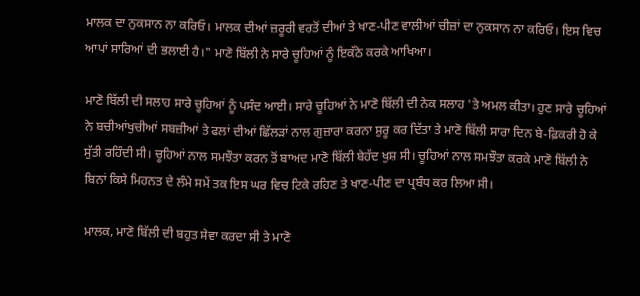ਮਾਲਕ ਦਾ ਨੁਕਸਾਨ ਨਾ ਕਰਿਓ। ਮਾਲਕ ਦੀਆਂ ਜ਼ਰੂਰੀ ਵਰਤੋਂ ਦੀਆਂ ਤੇ ਖਾਣ-ਪੀਣ ਵਾਲੀਆਂ ਚੀਜ਼ਾਂ ਦਾ ਨੁਕਸਾਨ ਨਾ ਕਰਿਓ। ਇਸ ਵਿਚ ਆਪਾਂ ਸਾਰਿਆਂ ਦੀ ਭਲਾਈ ਹੈ।" ਮਾਣੋ ਬਿੱਲੀ ਨੇ ਸਾਰੇ ਚੂਹਿਆਂ ਨੂੰ ਇਕੱਠੇ ਕਰਕੇ ਆਖਿਆ।

ਮਾਣੋ ਬਿੱਲੀ ਦੀ ਸਲਾਹ ਸਾਰੇ ਚੂਹਿਆਂ ਨੂੰ ਪਸੰਦ ਆਈ। ਸਾਰੇ ਚੂਹਿਆਂ ਨੇ ਮਾਣੋ ਬਿੱਲੀ ਦੀ ਨੇਕ ਸਲਾਹ 'ਤੇ ਅਮਲ ਕੀਤਾ। ਹੁਣ ਸਾਰੇ ਚੂਹਿਆਂ ਨੇ ਬਚੀਆਂਖੁਚੀਆਂ ਸਬਜ਼ੀਆਂ ਤੇ ਫਲਾਂ ਦੀਆਂ ਛਿੱਲੜਾਂ ਨਾਲ ਗੁਜ਼ਾਰਾ ਕਰਨਾ ਸ਼ੁਰੂ ਕਰ ਦਿੱਤਾ ਤੇ ਮਾਣੋ ਬਿੱਲੀ ਸਾਰਾ ਦਿਨ ਬੇ-ਫ਼ਿਕਰੀ ਹੋ ਕੇ ਸੁੱਤੀ ਰਹਿੰਦੀ ਸੀ। ਚੂਹਿਆਂ ਨਾਲ ਸਮਝੌਤਾ ਕਰਨ ਤੋਂ ਬਾਅਦ ਮਾਣੋ ਬਿੱਲੀ ਬੇਹੱਦ ਖੁਸ਼ ਸੀ। ਚੂਹਿਆਂ ਨਾਲ ਸਮਝੌਤਾ ਕਰਕੇ ਮਾਣੋ ਬਿੱਲੀ ਨੇ ਬਿਨਾਂ ਕਿਸੇ ਮਿਹਨਤ ਦੇ ਲੰਮੇ ਸਮੇਂ ਤਕ ਇਸ ਘਰ ਵਿਚ ਟਿਕੇ ਰਹਿਣ ਤੇ ਖਾਣ-ਪੀਣ ਦਾ ਪ੍ਰਬੰਧ ਕਰ ਲਿਆ ਸੀ।

ਮਾਲਕ, ਮਾਣੋ ਬਿੱਲੀ ਦੀ ਬਹੁਤ ਸੇਵਾ ਕਰਦਾ ਸੀ ਤੇ ਮਾਣੋ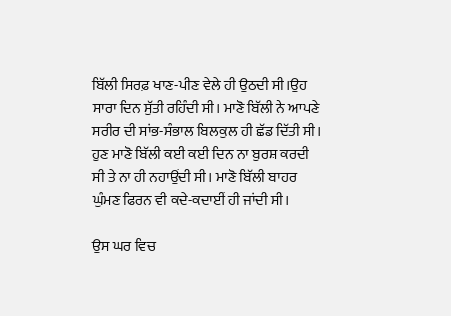ਬਿੱਲੀ ਸਿਰਫ਼ ਖਾਣ-ਪੀਣ ਵੇਲੇ ਹੀ ਉਠਦੀ ਸੀ।ਉਹ ਸਾਰਾ ਦਿਨ ਸੁੱਤੀ ਰਹਿੰਦੀ ਸੀ। ਮਾਣੋ ਬਿੱਲੀ ਨੇ ਆਪਣੇ ਸਰੀਰ ਦੀ ਸਾਂਭ-ਸੰਭਾਲ ਬਿਲਕੁਲ ਹੀ ਛੱਡ ਦਿੱਤੀ ਸੀ। ਹੁਣ ਮਾਣੋ ਬਿੱਲੀ ਕਈ ਕਈ ਦਿਨ ਨਾ ਬੁਰਸ਼ ਕਰਦੀ ਸੀ ਤੇ ਨਾ ਹੀ ਨਹਾਉਂਦੀ ਸੀ। ਮਾਣੋ ਬਿੱਲੀ ਬਾਹਰ ਘੁੰਮਣ ਫਿਰਨ ਵੀ ਕਦੇ-ਕਦਾਈਂ ਹੀ ਜਾਂਦੀ ਸੀ।

ਉਸ ਘਰ ਵਿਚ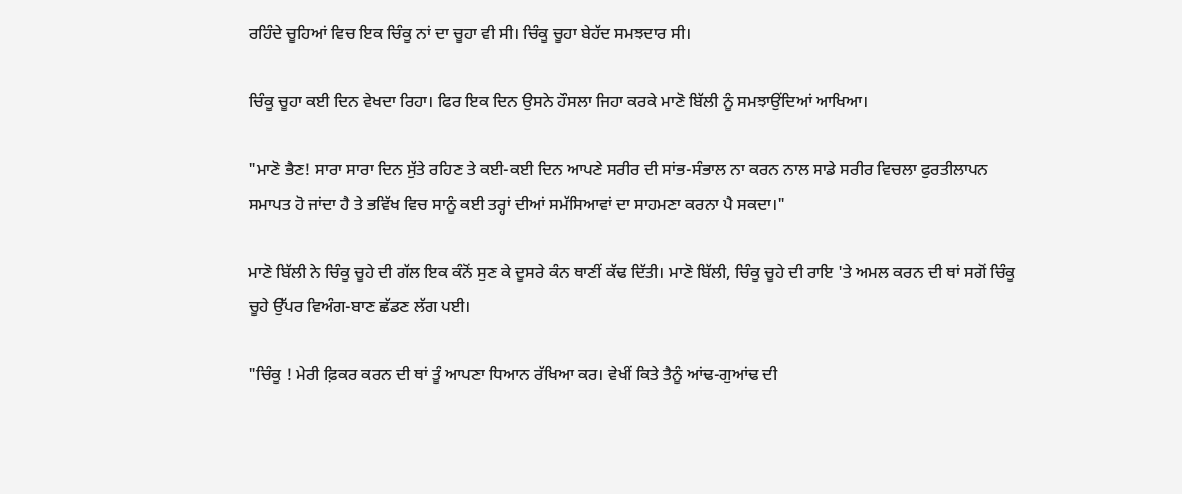ਰਹਿੰਦੇ ਚੂਹਿਆਂ ਵਿਚ ਇਕ ਚਿੰਕੂ ਨਾਂ ਦਾ ਚੂਹਾ ਵੀ ਸੀ। ਚਿੰਕੂ ਚੂਹਾ ਬੇਹੱਦ ਸਮਝਦਾਰ ਸੀ।

ਚਿੰਕੂ ਚੂਹਾ ਕਈ ਦਿਨ ਵੇਖਦਾ ਰਿਹਾ। ਫਿਰ ਇਕ ਦਿਨ ਉਸਨੇ ਹੌਸਲਾ ਜਿਹਾ ਕਰਕੇ ਮਾਣੋ ਬਿੱਲੀ ਨੂੰ ਸਮਝਾਉਂਦਿਆਂ ਆਖਿਆ।

"ਮਾਣੋ ਭੈਣ! ਸਾਰਾ ਸਾਰਾ ਦਿਨ ਸੁੱਤੇ ਰਹਿਣ ਤੇ ਕਈ-ਕਈ ਦਿਨ ਆਪਣੇ ਸਰੀਰ ਦੀ ਸਾਂਭ-ਸੰਭਾਲ ਨਾ ਕਰਨ ਨਾਲ ਸਾਡੇ ਸਰੀਰ ਵਿਚਲਾ ਫੁਰਤੀਲਾਪਨ ਸਮਾਪਤ ਹੋ ਜਾਂਦਾ ਹੈ ਤੇ ਭਵਿੱਖ ਵਿਚ ਸਾਨੂੰ ਕਈ ਤਰ੍ਹਾਂ ਦੀਆਂ ਸਮੱਸਿਆਵਾਂ ਦਾ ਸਾਹਮਣਾ ਕਰਨਾ ਪੈ ਸਕਦਾ।"

ਮਾਣੋ ਬਿੱਲੀ ਨੇ ਚਿੰਕੂ ਚੂਹੇ ਦੀ ਗੱਲ ਇਕ ਕੰਨੋਂ ਸੁਣ ਕੇ ਦੂਸਰੇ ਕੰਨ ਥਾਣੀਂ ਕੱਢ ਦਿੱਤੀ। ਮਾਣੋ ਬਿੱਲੀ, ਚਿੰਕੂ ਚੂਹੇ ਦੀ ਰਾਇ 'ਤੇ ਅਮਲ ਕਰਨ ਦੀ ਥਾਂ ਸਗੋਂ ਚਿੰਕੂ ਚੂਹੇ ਉੱਪਰ ਵਿਅੰਗ-ਬਾਣ ਛੱਡਣ ਲੱਗ ਪਈ।

"ਚਿੰਕੂ ! ਮੇਰੀ ਫ਼ਿਕਰ ਕਰਨ ਦੀ ਥਾਂ ਤੂੰ ਆਪਣਾ ਧਿਆਨ ਰੱਖਿਆ ਕਰ। ਵੇਖੀਂ ਕਿਤੇ ਤੈਨੂੰ ਆਂਢ-ਗੁਆਂਢ ਦੀ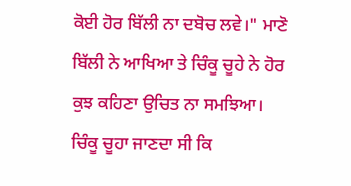ਕੋਈ ਹੋਰ ਬਿੱਲੀ ਨਾ ਦਬੋਚ ਲਵੇ।" ਮਾਣੋ ਬਿੱਲੀ ਨੇ ਆਖਿਆ ਤੇ ਚਿੰਕੂ ਚੂਹੇ ਨੇ ਹੋਰ ਕੁਝ ਕਹਿਣਾ ਉਚਿਤ ਨਾ ਸਮਝਿਆ। ਚਿੰਕੂ ਚੂਹਾ ਜਾਣਦਾ ਸੀ ਕਿ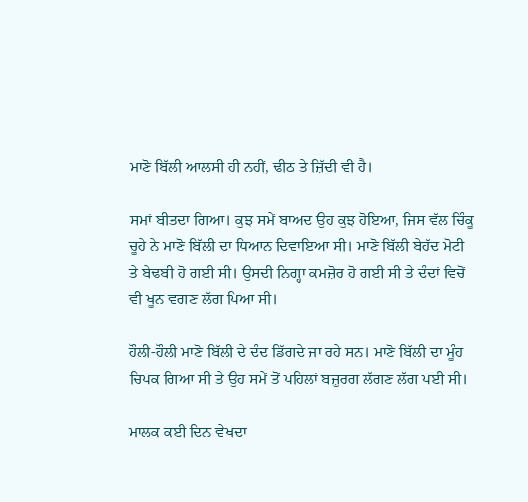ਮਾਣੋ ਬਿੱਲੀ ਆਲਸੀ ਹੀ ਨਹੀਂ, ਢੀਠ ਤੇ ਜ਼ਿੱਦੀ ਵੀ ਹੈ।

ਸਮਾਂ ਬੀਤਦਾ ਗਿਆ। ਕੁਝ ਸਮੇਂ ਬਾਅਦ ਉਹ ਕੁਝ ਹੋਇਆ, ਜਿਸ ਵੱਲ ਚਿੰਕੂ ਚੂਹੇ ਨੇ ਮਾਣੋ ਬਿੱਲੀ ਦਾ ਧਿਆਨ ਦਿਵਾਇਆ ਸੀ। ਮਾਣੋ ਬਿੱਲੀ ਬੇਹੱਦ ਮੋਟੀ ਤੇ ਬੇਢਬੀ ਹੋ ਗਈ ਸੀ। ਉਸਦੀ ਨਿਗ੍ਹਾ ਕਮਜ਼ੋਰ ਹੋ ਗਈ ਸੀ ਤੇ ਦੰਦਾਂ ਵਿਚੋਂ ਵੀ ਖੂਨ ਵਗਣ ਲੱਗ ਪਿਆ ਸੀ।

ਹੌਲੀ-ਹੌਲੀ ਮਾਣੋ ਬਿੱਲੀ ਦੇ ਦੰਦ ਡਿੱਗਦੇ ਜਾ ਰਹੇ ਸਨ। ਮਾਣੋ ਬਿੱਲੀ ਦਾ ਮੂੰਹ ਚਿਪਕ ਗਿਆ ਸੀ ਤੇ ਉਹ ਸਮੇਂ ਤੋਂ ਪਹਿਲਾਂ ਬਜ਼ੁਰਗ ਲੱਗਣ ਲੱਗ ਪਈ ਸੀ।

ਮਾਲਕ ਕਈ ਦਿਨ ਵੇਖਦਾ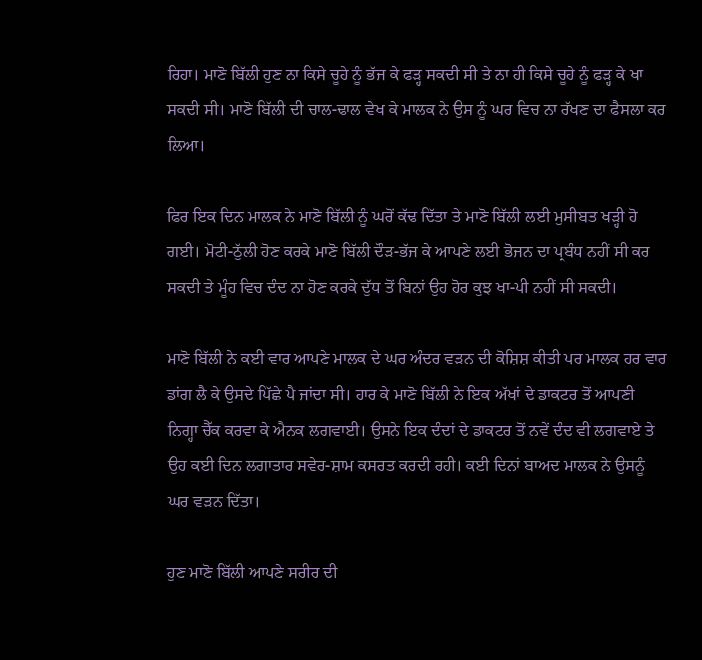ਰਿਹਾ। ਮਾਣੋ ਬਿੱਲੀ ਹੁਣ ਨਾ ਕਿਸੇ ਚੂਹੇ ਨੂੰ ਭੱਜ ਕੇ ਫੜ੍ਹ ਸਕਦੀ ਸੀ ਤੇ ਨਾ ਹੀ ਕਿਸੇ ਚੂਹੇ ਨੂੰ ਫੜ੍ਹ ਕੇ ਖਾ ਸਕਦੀ ਸੀ। ਮਾਣੋ ਬਿੱਲੀ ਦੀ ਚਾਲ-ਢਾਲ ਵੇਖ ਕੇ ਮਾਲਕ ਨੇ ਉਸ ਨੂੰ ਘਰ ਵਿਚ ਨਾ ਰੱਖਣ ਦਾ ਫੈਸਲਾ ਕਰ ਲਿਆ।

ਫਿਰ ਇਕ ਦਿਨ ਮਾਲਕ ਨੇ ਮਾਣੋ ਬਿੱਲੀ ਨੂੰ ਘਰੋਂ ਕੱਢ ਦਿੱਤਾ ਤੇ ਮਾਣੋ ਬਿੱਲੀ ਲਈ ਮੁਸੀਬਤ ਖੜ੍ਹੀ ਹੋ ਗਈ। ਮੋਟੀ-ਠੁੱਲੀ ਹੋਣ ਕਰਕੇ ਮਾਣੋ ਬਿੱਲੀ ਦੌੜ-ਭੱਜ ਕੇ ਆਪਣੇ ਲਈ ਭੋਜਨ ਦਾ ਪ੍ਰਬੰਧ ਨਹੀਂ ਸੀ ਕਰ ਸਕਦੀ ਤੇ ਮੂੰਹ ਵਿਚ ਦੰਦ ਨਾ ਹੋਣ ਕਰਕੇ ਦੁੱਧ ਤੋਂ ਬਿਨਾਂ ਉਹ ਹੋਰ ਕੁਝ ਖਾ-ਪੀ ਨਹੀਂ ਸੀ ਸਕਦੀ।

ਮਾਣੋ ਬਿੱਲੀ ਨੇ ਕਈ ਵਾਰ ਆਪਣੇ ਮਾਲਕ ਦੇ ਘਰ ਅੰਦਰ ਵੜਨ ਦੀ ਕੋਸ਼ਿਸ਼ ਕੀਤੀ ਪਰ ਮਾਲਕ ਹਰ ਵਾਰ ਡਾਂਗ ਲੈ ਕੇ ਉਸਦੇ ਪਿੱਛੇ ਪੈ ਜਾਂਦਾ ਸੀ। ਹਾਰ ਕੇ ਮਾਣੋ ਬਿੱਲੀ ਨੇ ਇਕ ਅੱਖਾਂ ਦੇ ਡਾਕਟਰ ਤੋਂ ਆਪਣੀ ਨਿਗ੍ਹਾ ਚੈੱਕ ਕਰਵਾ ਕੇ ਐਨਕ ਲਗਵਾਈ। ਉਸਨੇ ਇਕ ਦੰਦਾਂ ਦੇ ਡਾਕਟਰ ਤੋਂ ਨਵੇਂ ਦੰਦ ਵੀ ਲਗਵਾਏ ਤੇ ਉਹ ਕਈ ਦਿਨ ਲਗਾਤਾਰ ਸਵੇਰ-ਸ਼ਾਮ ਕਸਰਤ ਕਰਦੀ ਰਹੀ। ਕਈ ਦਿਨਾਂ ਬਾਅਦ ਮਾਲਕ ਨੇ ਉਸਨੂੰ ਘਰ ਵੜਨ ਦਿੱਤਾ।

ਹੁਣ ਮਾਣੋ ਬਿੱਲੀ ਆਪਣੇ ਸਰੀਰ ਦੀ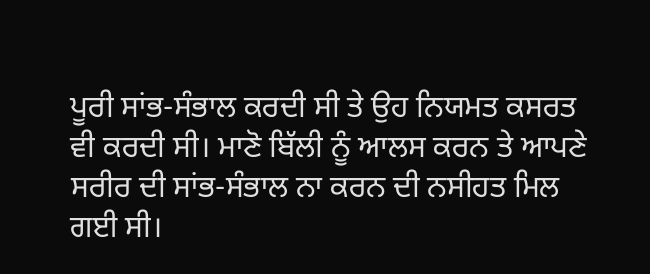ਪੂਰੀ ਸਾਂਭ-ਸੰਭਾਲ ਕਰਦੀ ਸੀ ਤੇ ਉਹ ਨਿਯਮਤ ਕਸਰਤ ਵੀ ਕਰਦੀ ਸੀ। ਮਾਣੋ ਬਿੱਲੀ ਨੂੰ ਆਲਸ ਕਰਨ ਤੇ ਆਪਣੇ ਸਰੀਰ ਦੀ ਸਾਂਭ-ਸੰਭਾਲ ਨਾ ਕਰਨ ਦੀ ਨਸੀਹਤ ਮਿਲ ਗਈ ਸੀ।